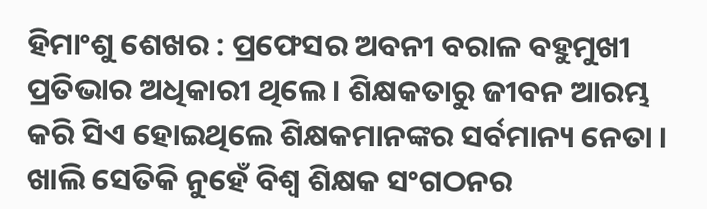ହିମାଂଶୁ ଶେଖର : ପ୍ରଫେସର ଅବନୀ ବରାଳ ବହୁମୁଖୀ ପ୍ରତିଭାର ଅଧିକାରୀ ଥିଲେ । ଶିକ୍ଷକତାରୁ ଜୀବନ ଆରମ୍ଭ କରି ସିଏ ହୋଇଥିଲେ ଶିକ୍ଷକମାନଙ୍କର ସର୍ବମାନ୍ୟ ନେତା । ଖାଲି ସେତିକି ନୁହେଁ ବିଶ୍ୱ ଶିକ୍ଷକ ସଂଗଠନର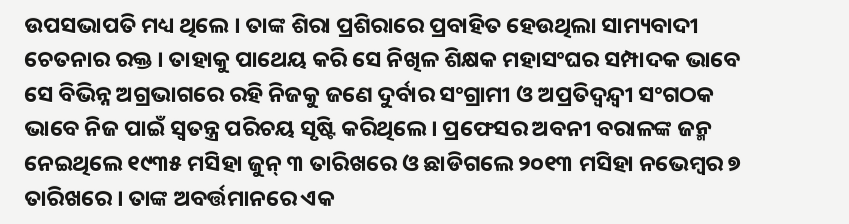ଉପସଭାପତି ମଧ୍ୟ ଥିଲେ । ତାଙ୍କ ଶିରା ପ୍ରଶିରାରେ ପ୍ରବାହିତ ହେଉଥିଲା ସାମ୍ୟବାଦୀ ଚେତନାର ରକ୍ତ । ତାହାକୁ ପାଥେୟ କରି ସେ ନିଖିଳ ଶିକ୍ଷକ ମହାସଂଘର ସମ୍ପାଦକ ଭାବେ ସେ ବିଭିନ୍ନ ଅଗ୍ରଭାଗରେ ରହି ନିଜକୁ ଜଣେ ଦୁର୍ବାର ସଂଗ୍ରାମୀ ଓ ଅପ୍ରତିଦ୍ୱନ୍ଦ୍ୱୀ ସଂଗଠକ ଭାବେ ନିଜ ପାଇଁ ସ୍ୱତନ୍ତ୍ର ପରିଚୟ ସୃଷ୍ଟି କରିଥିଲେ । ପ୍ରଫେସର ଅବନୀ ବରାଳଙ୍କ ଜନ୍ମ ନେଇଥିଲେ ୧୯୩୫ ମସିହା ଜୁନ୍ ୩ ତାରିଖରେ ଓ ଛାଡିଗଲେ ୨୦୧୩ ମସିହା ନଭେମ୍ବର ୭ ତାରିଖରେ । ତାଙ୍କ ଅବର୍ତ୍ତମାନରେ ଏକ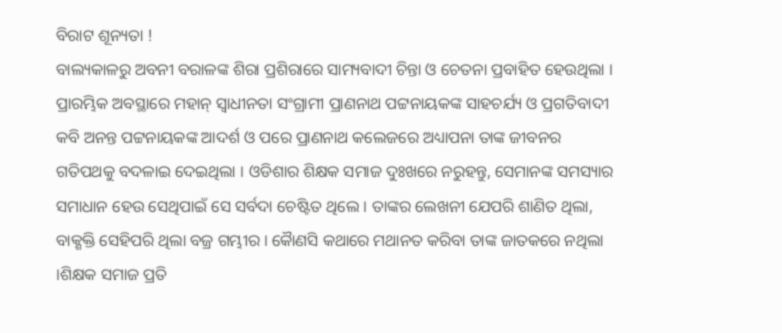ବିରାଟ ଶୂନ୍ୟତା !
ବାଲ୍ୟକାଳରୁ ଅବନୀ ବରାଳଙ୍କ ଶିରା ପ୍ରଶିରାରେ ସାମ୍ୟବାଦୀ ଚିନ୍ତା ଓ ଚେତନା ପ୍ରବାହିତ ହେଉଥିଲା । ପ୍ରାରମ୍ଭିକ ଅବସ୍ଥାରେ ମହାନ୍ ସ୍ୱାଧୀନତା ସଂଗ୍ରାମୀ ପ୍ରାଣନାଥ ପଟ୍ଟନାୟକଙ୍କ ସାହଚର୍ଯ୍ୟ ଓ ପ୍ରଗତିବାଦୀ କବି ଅନନ୍ତ ପଟ୍ଟନାୟକଙ୍କ ଆଦର୍ଶ ଓ ପରେ ପ୍ରାଣନାଥ କଲେଜରେ ଅଧ୍ୟାପନା ତାଙ୍କ ଜୀବନର ଗତିପଥକୁ ବଦଳାଇ ଦେଇଥିଲା । ଓଡିଶାର ଶିକ୍ଷକ ସମାଜ ଦୁଃଖରେ ନରୁହନ୍ତୁ, ସେମାନଙ୍କ ସମସ୍ୟାର ସମାଧାନ ହେଉ ସେଥିପାଇଁ ସେ ସର୍ବଦା ଚେଷ୍ଟିତ ଥିଲେ । ତାଙ୍କର ଲେଖନୀ ଯେପରି ଶାଣିତ ଥିଲା, ବାକ୍ଶକ୍ତି ସେହିପରି ଥିଲା ବଜ୍ର ଗମ୍ଭୀର । କୈାଣସି କଥାରେ ମଥାନତ କରିବା ତାଙ୍କ ଜାତକରେ ନଥିଲା ।ଶିକ୍ଷକ ସମାଜ ପ୍ରତି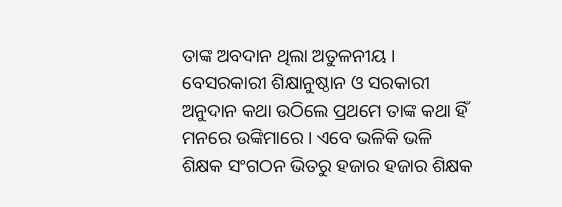ତାଙ୍କ ଅବଦାନ ଥିଲା ଅତୁଳନୀୟ । ବେସରକାରୀ ଶିକ୍ଷାନୁଷ୍ଠାନ ଓ ସରକାରୀ ଅନୁଦାନ କଥା ଉଠିଲେ ପ୍ରଥମେ ତାଙ୍କ କଥା ହିଁ ମନରେ ଉଙ୍କିମାରେ । ଏବେ ଭଳିକି ଭଳି ଶିକ୍ଷକ ସଂଗଠନ ଭିତରୁ ହଜାର ହଜାର ଶିକ୍ଷକ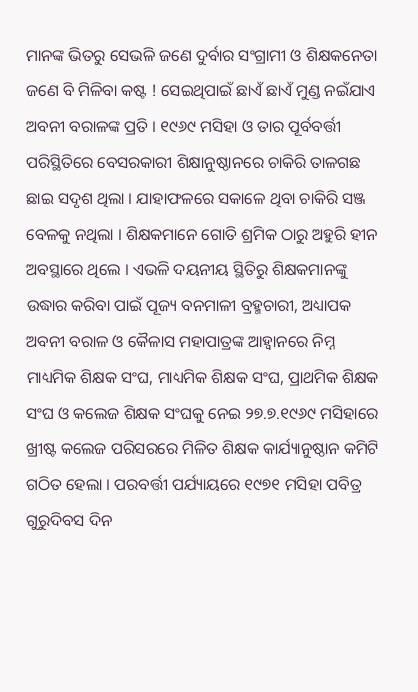ମାନଙ୍କ ଭିତରୁ ସେଭଳି ଜଣେ ଦୁର୍ବାର ସଂଗ୍ରାମୀ ଓ ଶିକ୍ଷକନେତା ଜଣେ ବି ମିଳିବା କଷ୍ଟ ! ସେଇଥିପାଇଁ ଛାଏଁ ଛାଏଁ ମୁଣ୍ଡ ନଇଁଯାଏ ଅବନୀ ବରାଳଙ୍କ ପ୍ରତି । ୧୯୬୯ ମସିହା ଓ ତାର ପୂର୍ବବର୍ତ୍ତୀ ପରିସ୍ଥିତିରେ ବେସରକାରୀ ଶିକ୍ଷାନୁଷ୍ଠାନରେ ଚାକିରି ତାଳଗଛ ଛାଇ ସଦୃଶ ଥିଲା । ଯାହାଫଳରେ ସକାଳେ ଥିବା ଚାକିରି ସଞ୍ଜ ବେଳକୁ ନଥିଲା । ଶିକ୍ଷକମାନେ ଗୋତି ଶ୍ରମିକ ଠାରୁ ଅହୁରି ହୀନ ଅବସ୍ଥାରେ ଥିଲେ । ଏଭଳି ଦୟନୀୟ ସ୍ଥିତିରୁ ଶିକ୍ଷକମାନଙ୍କୁ ଉଦ୍ଧାର କରିବା ପାଇଁ ପୂଜ୍ୟ ବନମାଳୀ ବ୍ରହ୍ମଚାରୀ, ଅଧ୍ୟାପକ ଅବନୀ ବରାଳ ଓ କୈଳାସ ମହାପାତ୍ରଙ୍କ ଆହ୍ୱାନରେ ନିମ୍ନ ମାଧ୍ୟମିକ ଶିକ୍ଷକ ସଂଘ, ମାଧ୍ୟମିକ ଶିକ୍ଷକ ସଂଘ, ପ୍ରାଥମିକ ଶିକ୍ଷକ ସଂଘ ଓ କଲେଜ ଶିକ୍ଷକ ସଂଘକୁ ନେଇ ୨୭.୭.୧୯୬୯ ମସିହାରେ ଖ୍ରୀଷ୍ଟ କଲେଜ ପରିସରରେ ମିଳିତ ଶିକ୍ଷକ କାର୍ଯ୍ୟାନୁଷ୍ଠାନ କମିଟି ଗଠିତ ହେଲା । ପରବର୍ତ୍ତୀ ପର୍ଯ୍ୟାୟରେ ୧୯୭୧ ମସିହା ପବିତ୍ର ଗୁରୁଦିବସ ଦିନ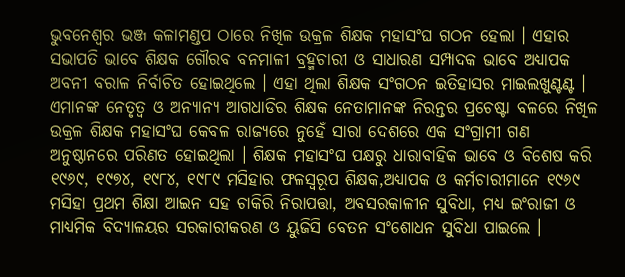ଭୁବନେଶ୍ୱର ଭଞ୍ଜ କଳାମଣ୍ଡପ ଠାରେ ନିଖିଳ ଉକ୍ରଳ ଶିକ୍ଷକ ମହାସଂଘ ଗଠନ ହେଲା । ଏହାର ସଭାପତି ଭାବେ ଶିକ୍ଷକ ଗୌରବ ବନମାଳୀ ବ୍ରହ୍ମଚାରୀ ଓ ସାଧାରଣ ସମ୍ପାଦକ ଭାବେ ଅଧ୍ୟାପକ ଅବନୀ ବରାଳ ନିର୍ବାଚିତ ହୋଇଥିଲେ । ଏହା ଥିଲା ଶିକ୍ଷକ ସଂଗଠନ ଇତିହାସର ମାଇଲଖୁଣ୍ଟଣ୍ଟ । ଏମାନଙ୍କ ନେତୃତ୍ୱ ଓ ଅନ୍ୟାନ୍ୟ ଆଗଧାଡିର ଶିକ୍ଷକ ନେତାମାନଙ୍କ ନିରନ୍ତର ପ୍ରଚେଷ୍ଟା ବଳରେ ନିଖିଳ ଉକ୍ରଳ ଶିକ୍ଷକ ମହାସଂଘ କେବଳ ରାଜ୍ୟରେ ନୁହେଁ ସାରା ଦେଶରେ ଏକ ସଂଗ୍ରାମୀ ଗଣ ଅନୁଷ୍ଠାନରେ ପରିଣତ ହୋଇଥିଲା । ଶିକ୍ଷକ ମହାସଂଘ ପକ୍ଷରୁ ଧାରାବାହିକ ଭାବେ ଓ ବିଶେଷ କରି ୧୯୬୯, ୧୯୭୪, ୧୯୮୪, ୧୯୮୯ ମସିହାର ଫଳସ୍ୱରୂପ ଶିକ୍ଷକ,ଅଧ୍ୟାପକ ଓ କର୍ମଚାରୀମାନେ ୧୯୬୯ ମସିହା ପ୍ରଥମ ଶିକ୍ଷା ଆଇନ ସହ ଚାକିରି ନିରାପତ୍ତା, ଅବସରକାଳୀନ ସୁବିଧା, ମଧ୍ୟ ଇଂରାଜୀ ଓ ମାଧ୍ୟମିକ ବିଦ୍ୟାଳୟର ସରକାରୀକରଣ ଓ ୟୁଜିସି ବେତନ ସଂଶୋଧନ ସୁବିଧା ପାଇଲେ ।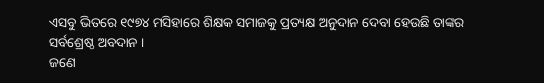ଏସବୁ ଭିତରେ ୧୯୭୪ ମସିହାରେ ଶିକ୍ଷକ ସମାଜକୁ ପ୍ରତ୍ୟକ୍ଷ ଅନୁଦାନ ଦେବା ହେଉଛି ତାଙ୍କର ସର୍ବଶ୍ରେଷ୍ଠ ଅବଦାନ ।
ଜଣେ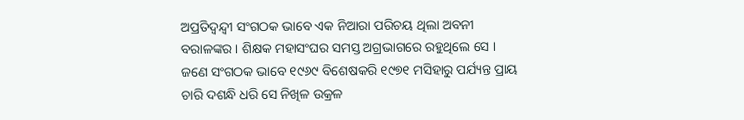ଅପ୍ରତିଦ୍ୱନ୍ଦ୍ୱୀ ସଂଗଠକ ଭାବେ ଏକ ନିଆରା ପରିଚୟ ଥିଲା ଅବନୀ ବରାଳଙ୍କର । ଶିକ୍ଷକ ମହାସଂଘର ସମସ୍ତ ଅଗ୍ରଭାଗରେ ରହୁଥିଲେ ସେ । ଜଣେ ସଂଗଠକ ଭାବେ ୧୯୬୯ ବିଶେଷକରି ୧୯୭୧ ମସିହାରୁ ପର୍ଯ୍ୟନ୍ତ ପ୍ରାୟ ଚାରି ଦଶନ୍ଧି ଧରି ସେ ନିଖିଳ ଉକ୍ରଳ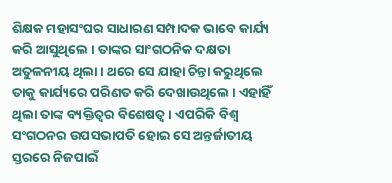ଶିକ୍ଷକ ମହାସଂଘର ସାଧାରଣ ସମ୍ପାଦକ ଭାବେ କାର୍ଯ୍ୟ କରି ଆସୁଥିଲେ । ତାଙ୍କର ସାଂଗଠନିକ ଦକ୍ଷତା ଅତୁଳନୀୟ ଥିଲା । ଥରେ ସେ ଯାହା ଚିନ୍ତା କରୁଥିଲେ ତାକୁ କାର୍ଯ୍ୟରେ ପରିଣତ କରି ଦେଖାଉଥିଲେ । ଏହାହିଁ ଥିଲା ତାଙ୍କ ବ୍ୟକ୍ତିତ୍ୱର ବିଶେଷତ୍ୱ । ଏପରିକି ବିଶ୍ୱ ସଂଗଠନର ଉପସଭାପତି ହୋଇ ସେ ଅନ୍ତର୍ଜାତୀୟ ସ୍ତରରେ ନିଜପାଇଁ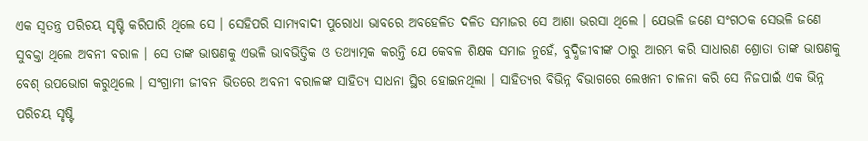ଏକ ସ୍ୱତନ୍ତ୍ର ପରିଚୟ ସୃଷ୍ଟି କରିପାରି ଥିଲେ ସେ । ସେହିପରି ସାମ୍ୟବାଦୀ ପୁରୋଧା ଭାବରେ ଅବହେଳିତ ଦଳିତ ସମାଜର ସେ ଆଶା ଭରସା ଥିଲେ । ଯେଭଳି ଜଣେ ସଂଗଠକ ସେଭଳି ଜଣେ ସୁବକ୍ତା ଥିଲେ ଅବନୀ ବରାଳ । ସେ ତାଙ୍କ ଭାଷଣକୁ ଏଭଳି ଭାବଭିତ୍ତିକ ଓ ତଥ୍ୟାତ୍ମକ କରନ୍ତି ଯେ କେବଳ ଶିକ୍ଷକ ସମାଜ ନୁହେଁ, ବୁଦ୍ଧିଜୀବୀଙ୍କ ଠାରୁ ଆରମ୍ଭ କରି ସାଧାରଣ ଶ୍ରୋତା ତାଙ୍କ ଭାଷଣକୁ ବେଶ୍ ଉପଭୋଗ କରୁଥିଲେ । ସଂଗ୍ରାମୀ ଜୀବନ ଭିତରେ ଅବନୀ ବରାଳଙ୍କ ସାହିତ୍ୟ ସାଧନା ସ୍ଥିର ହୋଇନଥିଲା । ସାହିତ୍ୟର ବିଭିନ୍ନ ବିଭାଗରେ ଲେଖନୀ ଚାଳନା କରି ସେ ନିଜପାଇଁ ଏକ ଭିନ୍ନ ପରିଚୟ ସୃଷ୍ଟି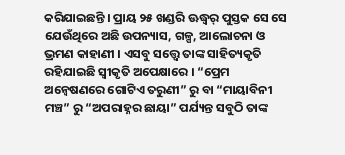କରିଯାଇଛନ୍ତି । ପ୍ରାୟ ୨୫ ଖଣ୍ଡରି ଊଦ୍ଧ୍ୱର୍ ପୁସ୍ତକ ସେ ସେ ଯେଉଁଥିରେ ଅଛି ଉପନ୍ୟାସ, ଗଳ୍ପ, ଆଲୋଚନା ଓ ଭ୍ରମଣ କାହାଣୀ । ଏସବୁ ସତ୍ତ୍ୱେ ତାଙ୍କ ସାହିତ୍ୟକୃତି ରହିଯାଇଛି ସ୍ୱୀକୃତି ଅପେକ୍ଷାରେ । “ପ୍ରେମ ଅନ୍ୱେଷଣରେ ଗୋଟିଏ ତରୁଣୀ” ରୁ ବା “ମାୟାବିନୀ ମଞ୍ଚ” ରୁ “ଅପରାହ୍ନର ଛାୟା” ପର୍ଯ୍ୟନ୍ତ ସବୁଠି ତାଙ୍କ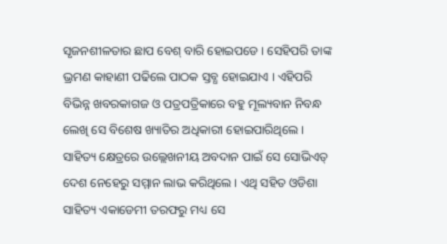ସୃଜନଶୀଳତାର ଛାପ ବେଶ୍ ବାରି ହୋଇପଡେ । ସେହିପରି ତାଙ୍କ ଭ୍ରମଣ କାହାଣୀ ପଢିଲେ ପାଠକ ସ୍ତବ୍ଧ ହୋଇଯାଏ । ଏହିପରି ବିଭିନ୍ନ ଖବରକାଗଜ ଓ ପତ୍ରପତ୍ରିକାରେ ବହୁ ମୂଲ୍ୟବାନ ନିବନ୍ଧ ଲେଖି ସେ ବିଶେଷ ଖ୍ୟାତିର ଅଧିକାରୀ ହୋଇପାରିଥିଲେ । ସାହିତ୍ୟ କ୍ଷେତ୍ରରେ ଉଲ୍ଲେଖନୀୟ ଅବଦାନ ପାଇଁ ସେ ସୋଭିଏତ୍ ଦେଶ ନେହେରୁ ସମ୍ମାନ ଲାଭ କରିଥିଲେ । ଏଥି ସହିତ ଓଡିଶା ସାହିତ୍ୟ ଏକାଡେମୀ ତରଫରୁ ମଧ୍ୟ ସେ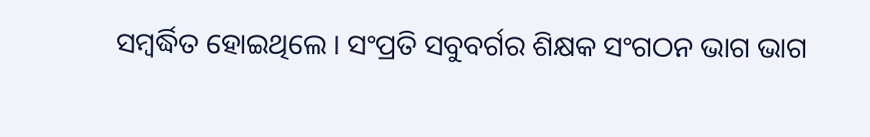ସମ୍ବର୍ଦ୍ଧିତ ହୋଇଥିଲେ । ସଂପ୍ରତି ସବୁବର୍ଗର ଶିକ୍ଷକ ସଂଗଠନ ଭାଗ ଭାଗ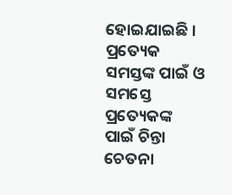ହୋଇଯାଇଛି । ପ୍ରତ୍ୟେକ ସମସ୍ତଙ୍କ ପାଇଁ ଓ ସମସ୍ତେ ପ୍ରତ୍ୟେକଙ୍କ ପାଇଁ ଚିନ୍ତା ଚେତନା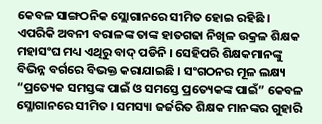କେବଳ ସାଙ୍ଗଠନିକ ସ୍ଲୋଗାନରେ ସୀମିତ ହୋଇ ରହିଛି । ଏପରିକି ଅବନୀ ବରାଳଙ୍କ ତାଙ୍କ ହାତଗଢା ନିଖିଳ ଉକ୍ରଳ ଶିକ୍ଷକ ମହାସଂଘ ମଧ୍ୟ ଏଥିରୁ ବାଦ୍ ପଡିନି । ସେହିପରି ଶିକ୍ଷକମାନଙ୍କୁ ବିଭିନ୍ନ ବର୍ଗରେ ବିଭକ୍ତ କରାଯାଇଛି । ସଂଗଠନର ମୂଳ ଲକ୍ଷ୍ୟ “ପ୍ରତ୍ୟେକ ସମସ୍ତଙ୍କ ପାଇଁ ଓ ସମସ୍ତେ ପ୍ରତ୍ୟେକଙ୍କ ପାଇଁ” କେବଳ ସ୍ଳୋଗାନରେ ସୀମିତ । ସମସ୍ୟା ଜର୍ଜରିତ ଶିକ୍ଷକ ମାନଙ୍କର ଗୁହାରି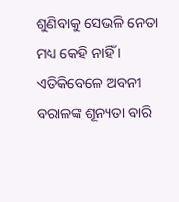ଶୁଣିବାକୁ ସେଭଳି ନେତା ମଧ୍ୟ କେହି ନାହିଁ । ଏତିକିବେଳେ ଅବନୀ ବରାଳଙ୍କ ଶୂନ୍ୟତା ବାରି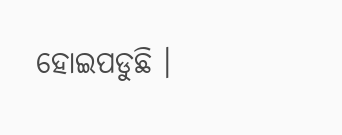ହୋଇପଡୁଛି ।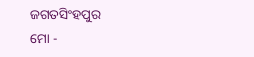ଜଗତସିଂହପୁର
ମୋ -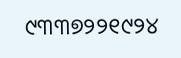୯୩୩୭୨୨୧୯୨୪